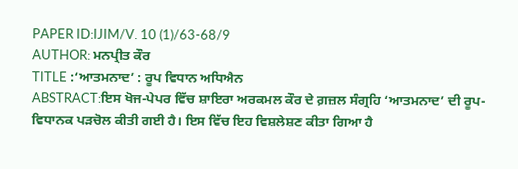PAPER ID:IJIM/V. 10 (1)/63-68/9
AUTHOR: ਮਨਪ੍ਰੀਤ ਕੌਰ
TITLE :‘ਆਤਮਨਾਦ’ : ਰੂਪ ਵਿਧਾਨ ਅਧਿਐਨ
ABSTRACT:ਇਸ ਖੋਜ-ਪੇਪਰ ਵਿੱਚ ਸ਼ਾਇਰਾ ਅਰਕਮਲ ਕੌਰ ਦੇ ਗ਼ਜ਼ਲ ਸੰਗ੍ਰਹਿ ‘ਆਤਮਨਾਦ’ ਦੀ ਰੂਪ-ਵਿਧਾਨਕ ਪੜਚੋਲ ਕੀਤੀ ਗਈ ਹੈ। ਇਸ ਵਿੱਚ ਇਹ ਵਿਸ਼ਲੇਸ਼ਣ ਕੀਤਾ ਗਿਆ ਹੈ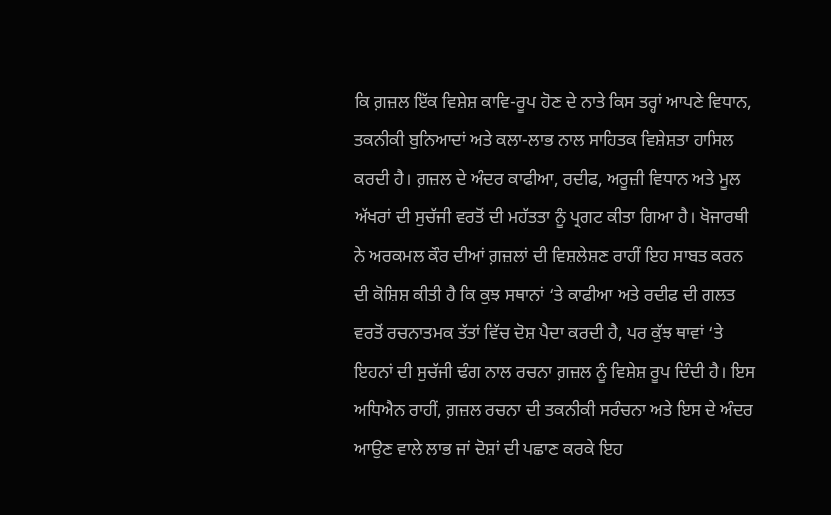ਕਿ ਗ਼ਜ਼ਲ ਇੱਕ ਵਿਸ਼ੇਸ਼ ਕਾਵਿ-ਰੂਪ ਹੋਣ ਦੇ ਨਾਤੇ ਕਿਸ ਤਰ੍ਹਾਂ ਆਪਣੇ ਵਿਧਾਨ, ਤਕਨੀਕੀ ਬੁਨਿਆਦਾਂ ਅਤੇ ਕਲਾ-ਲਾਭ ਨਾਲ ਸਾਹਿਤਕ ਵਿਸ਼ੇਸ਼ਤਾ ਹਾਸਿਲ ਕਰਦੀ ਹੈ। ਗ਼ਜ਼ਲ ਦੇ ਅੰਦਰ ਕਾਫੀਆ, ਰਦੀਫ, ਅਰੂਜ਼ੀ ਵਿਧਾਨ ਅਤੇ ਮੂਲ ਅੱਖਰਾਂ ਦੀ ਸੁਚੱਜੀ ਵਰਤੋਂ ਦੀ ਮਹੱਤਤਾ ਨੂੰ ਪ੍ਰਗਟ ਕੀਤਾ ਗਿਆ ਹੈ। ਖੋਜਾਰਥੀ ਨੇ ਅਰਕਮਲ ਕੌਰ ਦੀਆਂ ਗ਼ਜ਼ਲਾਂ ਦੀ ਵਿਸ਼ਲੇਸ਼ਣ ਰਾਹੀਂ ਇਹ ਸਾਬਤ ਕਰਨ ਦੀ ਕੋਸ਼ਿਸ਼ ਕੀਤੀ ਹੈ ਕਿ ਕੁਝ ਸਥਾਨਾਂ ‘ਤੇ ਕਾਫੀਆ ਅਤੇ ਰਦੀਫ ਦੀ ਗਲਤ ਵਰਤੋਂ ਰਚਨਾਤਮਕ ਤੱਤਾਂ ਵਿੱਚ ਦੋਸ਼ ਪੈਦਾ ਕਰਦੀ ਹੈ, ਪਰ ਕੁੱਝ ਥਾਵਾਂ ‘ਤੇ ਇਹਨਾਂ ਦੀ ਸੁਚੱਜੀ ਢੰਗ ਨਾਲ ਰਚਨਾ ਗ਼ਜ਼ਲ ਨੂੰ ਵਿਸ਼ੇਸ਼ ਰੂਪ ਦਿੰਦੀ ਹੈ। ਇਸ ਅਧਿਐਨ ਰਾਹੀਂ, ਗ਼ਜ਼ਲ ਰਚਨਾ ਦੀ ਤਕਨੀਕੀ ਸਰੰਚਨਾ ਅਤੇ ਇਸ ਦੇ ਅੰਦਰ ਆਉਣ ਵਾਲੇ ਲਾਭ ਜਾਂ ਦੋਸ਼ਾਂ ਦੀ ਪਛਾਣ ਕਰਕੇ ਇਹ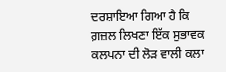ਦਰਸ਼ਾਇਆ ਗਿਆ ਹੈ ਕਿ ਗ਼ਜ਼ਲ ਲਿਖਣਾ ਇੱਕ ਸੁਭਾਵਕ ਕਲਪਨਾ ਦੀ ਲੋੜ ਵਾਲੀ ਕਲਾ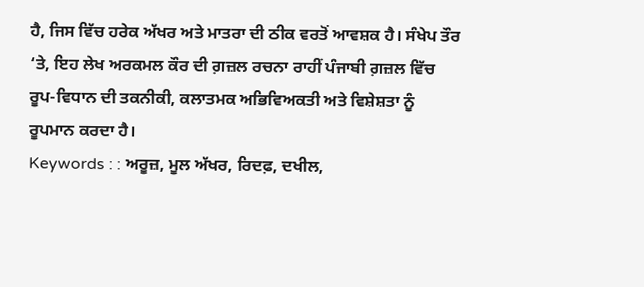ਹੈ, ਜਿਸ ਵਿੱਚ ਹਰੇਕ ਅੱਖਰ ਅਤੇ ਮਾਤਰਾ ਦੀ ਠੀਕ ਵਰਤੋਂ ਆਵਸ਼ਕ ਹੈ। ਸੰਖੇਪ ਤੌਰ ‘ਤੇ, ਇਹ ਲੇਖ ਅਰਕਮਲ ਕੌਰ ਦੀ ਗ਼ਜ਼ਲ ਰਚਨਾ ਰਾਹੀਂ ਪੰਜਾਬੀ ਗ਼ਜ਼ਲ ਵਿੱਚ ਰੂਪ-ਵਿਧਾਨ ਦੀ ਤਕਨੀਕੀ, ਕਲਾਤਮਕ ਅਭਿਵਿਅਕਤੀ ਅਤੇ ਵਿਸ਼ੇਸ਼ਤਾ ਨੂੰ ਰੂਪਮਾਨ ਕਰਦਾ ਹੈ।
Keywords : : ਅਰੂਜ਼, ਮੂਲ ਅੱਖਰ, ਰਿਦਫ਼, ਦਖੀਲ,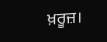ਖ਼ਰੂਜ਼।